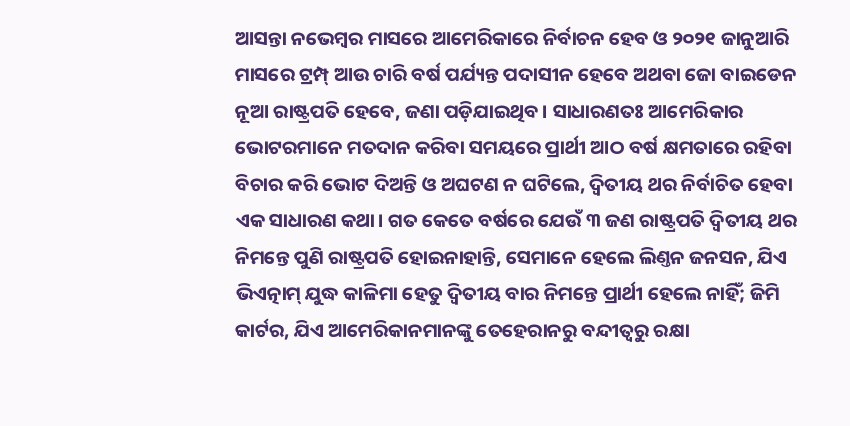ଆସନ୍ତା ନଭେମ୍ବର ମାସରେ ଆମେରିକାରେ ନିର୍ବାଚନ ହେବ ଓ ୨୦୨୧ ଜାନୁଆରି ମାସରେ ଟ୍ରମ୍ପ୍ ଆଉ ଚାରି ବର୍ଷ ପର୍ଯ୍ୟନ୍ତ ପଦାସୀନ ହେବେ ଅଥବା ଜୋ ବାଇଡେନ ନୂଆ ରାଷ୍ଟ୍ରପତି ହେବେ, ଜଣା ପଡ଼ିଯାଇଥିବ। ସାଧାରଣତଃ ଆମେରିକାର ଭୋଟରମାନେ ମତଦାନ କରିବା ସମୟରେ ପ୍ରାର୍ଥୀ ଆଠ ବର୍ଷ କ୍ଷମତାରେ ରହିବା ବିଚାର କରି ଭୋଟ ଦିଅନ୍ତି ଓ ଅଘଟଣ ନ ଘଟିଲେ, ଦ୍ବିତୀୟ ଥର ନିର୍ବାଚିତ ହେବା ଏକ ସାଧାରଣ କଥା। ଗତ କେତେ ବର୍ଷରେ ଯେଉଁ ୩ ଜଣ ରାଷ୍ଟ୍ରପତି ଦ୍ବିତୀୟ ଥର ନିମନ୍ତେ ପୁଣି ରାଷ୍ଟ୍ରପତି ହୋଇନାହାନ୍ତି, ସେମାନେ ହେଲେ ଲିଣ୍ତନ ଜନସନ, ଯିଏ ଭିଏତ୍ନାମ୍ ଯୁଦ୍ଧ କାଳିମା ହେତୁ ଦ୍ବିତୀୟ ବାର ନିମନ୍ତେ ପ୍ରାର୍ଥୀ ହେଲେ ନାହିଁ; ଜିମି କାର୍ଟର, ଯିଏ ଆମେରିକାନମାନଙ୍କୁ ତେହେରାନରୁ ବନ୍ଦୀତ୍ବରୁ ରକ୍ଷା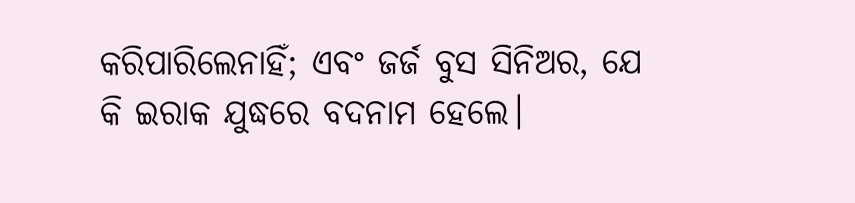କରିପାରିଲେନାହିଁ; ଏବଂ ଜର୍ଜ ବୁସ ସିନିଅର, ଯେ କି ଇରାକ ଯୁଦ୍ଧରେ ବଦନାମ ହେଲେ।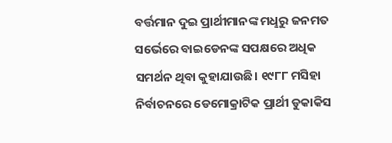ବର୍ତ୍ତମାନ ଦୁଇ ପ୍ରାର୍ଥୀମାନଙ୍କ ମଧୢରୁ ଜନମତ ସର୍ଭେରେ ବାଇଡେନଙ୍କ ସପକ୍ଷରେ ଅଧିକ ସମର୍ଥନ ଥିବା କୁହାଯାଉଛି। ୧୯୮୮ ମସିହା ନିର୍ବାଚନରେ ଡେମୋକ୍ରାଟିକ ପ୍ରାର୍ଥୀ ଡୁକାକିସ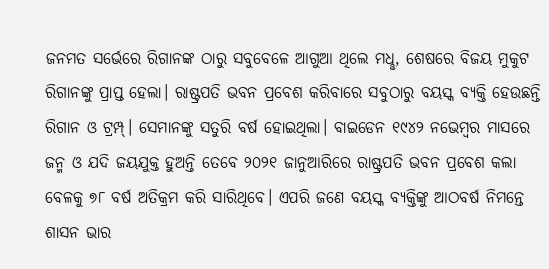ଜନମତ ସର୍ଭେରେ ରିଗାନଙ୍କ ଠାରୁ ସବୁବେଳେ ଆଗୁଆ ଥିଲେ ମଧୢ, ଶେଷରେ ବିଜୟ ମୁକୁଟ ରିଗାନଙ୍କୁ ପ୍ରାପ୍ତ ହେଲା। ରାଷ୍ଟ୍ରପତି ଭବନ ପ୍ରବେଶ କରିବାରେ ସବୁଠାରୁ ବୟସ୍କ ବ୍ୟକ୍ତି ହେଉଛନ୍ତି ରିଗାନ ଓ ଟ୍ରମ୍ପ୍। ସେମାନଙ୍କୁ ସତୁରି ବର୍ଷ ହୋଇଥିଲା। ବାଇଡେନ ୧୯୪୨ ନଭେମ୍ବର ମାସରେ ଜନ୍ମ ଓ ଯଦି ଜୟଯୁକ୍ତ ହୁଅନ୍ତି ତେବେ ୨୦୨୧ ଜାନୁଆରିରେ ରାଷ୍ଟ୍ରପତି ଭବନ ପ୍ରବେଶ କଲା ବେଳକୁ ୭୮ ବର୍ଷ ଅତିକ୍ରମ କରି ସାରିଥିବେ। ଏପରି ଜଣେ ବୟସ୍କ ବ୍ୟକ୍ତିଙ୍କୁ ଆଠବର୍ଷ ନିମନ୍ତେ ଶାସନ ଭାର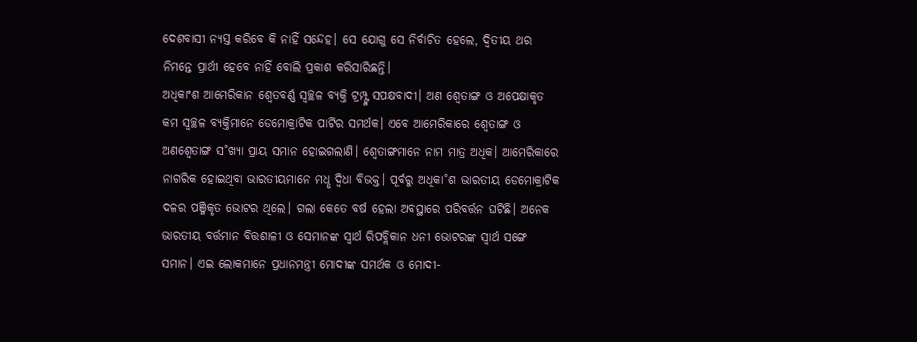ଦେଶବାସୀ ନ୍ୟସ୍ତ କରିବେ କି ନାହିଁ ସନ୍ଦେହ। ସେ ଯୋଗୁ ସେ ନିର୍ବାଚିତ ହେଲେ, ଦ୍ବିତୀୟ ଥର ନିମନ୍ତେ ପ୍ରାର୍ଥୀ ହେବେ ନାହିଁ ବୋଲି ପ୍ରକାଶ କରିସାରିଛନ୍ତି।
ଅଧିକାଂଶ ଆମେରିକାନ ଶ୍ବେତବର୍ଣ୍ଣ ସ୍ବଚ୍ଛଳ ବ୍ୟକ୍ତି ଟ୍ରମ୍ପ୍ଙ୍କ ସପକ୍ଷବାଦୀ। ଅଣ ଶ୍ବେତାଙ୍ଗ ଓ ଅପେକ୍ଷାକୃତ କମ ସ୍ବଚ୍ଛଳ ବ୍ୟକ୍ତିମାନେ ଡେମୋକ୍ରାଟିକ ପାର୍ଟିର ସମର୍ଥକ। ଏବେ ଆମେରିକାରେ ଶ୍ବେତାଙ୍ଗ ଓ ଅଣଶ୍ବେତାଙ୍ଗ ସ˚ଖ୍ୟା ପ୍ରାୟ ସମାନ ହୋଇଗଲାଣି। ଶ୍ବେତାଙ୍ଗମାନେ ନାମ ମାତ୍ର ଅଧିକ। ଆମେରିକାରେ ନାଗରିକ ହୋଇଥିବା ଭାରତୀୟମାନେ ମଧୢ ଦ୍ବିଧା ବିଭକ୍ତ। ପୂର୍ବରୁ ଅଧିକା˚ଶ ଭାରତୀୟ ଡେମୋକ୍ରାଟିକ ଦଳର ପଞ୍ଜିକୃତ ଭୋଟର ଥିଲେ। ଗଲା କେତେ ବର୍ଷ ହେଲା ଅବସ୍ଥାରେ ପରିବର୍ତ୍ତନ ଘଟିଛି। ଅନେକ ଭାରତୀୟ ବର୍ତ୍ତମାନ ବିତ୍ତଶାଳୀ ଓ ସେମାନଙ୍କ ସ୍ବାର୍ଥ ରିପବ୍ଲିକାନ ଧନୀ ଭୋଟରଙ୍କ ସ୍ବାର୍ଥ ସଙ୍ଗେ ସମାନ। ଏଇ ଲୋକମାନେ ପ୍ରଧାନମନ୍ତ୍ରୀ ମୋଦୀଙ୍କ ସମର୍ଥକ ଓ ମୋଦୀ-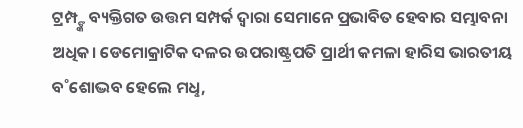ଟ୍ରମ୍ପ୍ଙ୍କ ବ୍ୟକ୍ତିଗତ ଉତ୍ତମ ସମ୍ପର୍କ ଦ୍ବାରା ସେମାନେ ପ୍ରଭାବିତ ହେବାର ସମ୍ଭାବନା ଅଧିକ। ଡେମୋକ୍ରାଟିକ ଦଳର ଉପରାଷ୍ଟ୍ରପତି ପ୍ରାର୍ଥୀ କମଳା ହାରିସ ଭାରତୀୟ ବ˚ଶୋଦ୍ଭବ ହେଲେ ମଧୢ,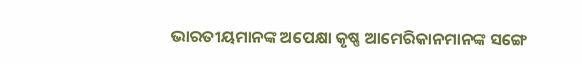ଭାରତୀୟମାନଙ୍କ ଅପେକ୍ଷା କୃଷ୍ଣ ଆମେରିକାନମାନଙ୍କ ସଙ୍ଗେ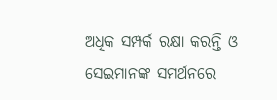ଅଧିକ ସମ୍ପର୍କ ରକ୍ଷା କରନ୍ତି ଓ ସେଇମାନଙ୍କ ସମର୍ଥନରେ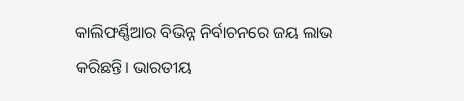କାଲିଫର୍ଣ୍ଣିଆର ବିଭିନ୍ନ ନିର୍ବାଚନରେ ଜୟ ଲାଭ କରିଛନ୍ତି। ଭାରତୀୟ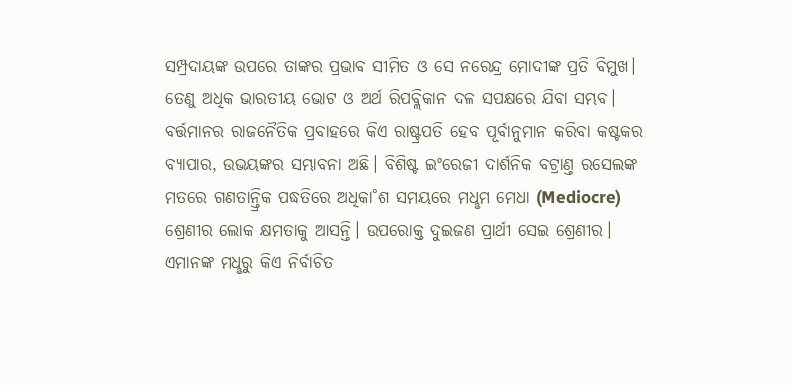ସମ୍ପ୍ରଦାୟଙ୍କ ଉପରେ ତାଙ୍କର ପ୍ରଭାବ ସୀମିତ ଓ ସେ ନରେନ୍ଦ୍ର ମୋଦୀଙ୍କ ପ୍ରତି ବିମୁଖ। ତେଣୁ ଅଧିକ ଭାରତୀୟ ଭୋଟ ଓ ଅର୍ଥ ରିପବ୍ଲିକାନ ଦଳ ସପକ୍ଷରେ ଯିବା ସମ୍ଭବ। ବର୍ତ୍ତମାନର ରାଜନୈତିକ ପ୍ରବାହରେ କିଏ ରାଷ୍ଟ୍ରପତି ହେବ ପୂର୍ବାନୁମାନ କରିବା କଷ୍ଟକର ବ୍ୟାପାର, ଉଭୟଙ୍କର ସମ୍ଭାବନା ଅଛି। ବିଶିଷ୍ଟ ଇଂରେଜୀ ଦାର୍ଶନିକ ବଟ୍ରାଣ୍ତ ରସେଲଙ୍କ ମତରେ ଗଣତାନ୍ତ୍ରିକ ପଦ୍ଧତିରେ ଅଧିକା˚ଶ ସମୟରେ ମଧୢମ ମେଧା (Mediocre) ଶ୍ରେଣୀର ଲୋକ କ୍ଷମତାକୁ ଆସନ୍ତି। ଉପରୋକ୍ତ ଦୁଇଜଣ ପ୍ରାର୍ଥୀ ସେଇ ଶ୍ରେଣୀର। ଏମାନଙ୍କ ମଧୢରୁ କିଏ ନିର୍ବାଚିତ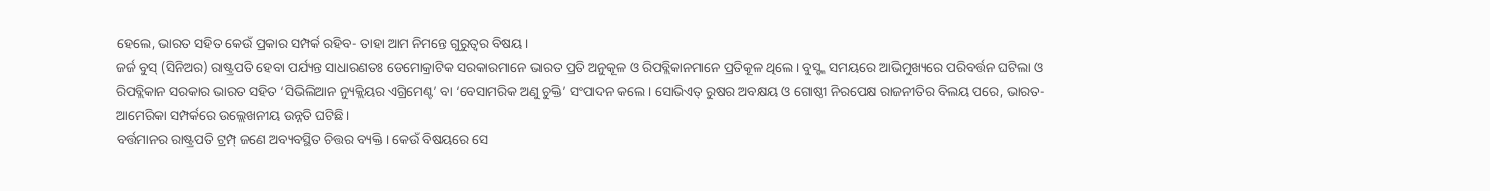ହେଲେ, ଭାରତ ସହିତ କେଉଁ ପ୍ରକାର ସମ୍ପର୍କ ରହିବ- ତାହା ଆମ ନିମନ୍ତେ ଗୁରୁତ୍ବର ବିଷୟ।
ଜର୍ଜ ବୁସ୍ (ସିନିଅର) ରାଷ୍ଟ୍ରପତି ହେବା ପର୍ଯ୍ୟନ୍ତ ସାଧାରଣତଃ ଡେମୋକ୍ରାଟିକ ସରକାରମାନେ ଭାରତ ପ୍ରତି ଅନୁକୂଳ ଓ ରିପବ୍ଲିକାନମାନେ ପ୍ରତିକୂଳ ଥିଲେ। ବୁସ୍ଙ୍କ ସମୟରେ ଆଭିମୁଖ୍ୟରେ ପରିବର୍ତ୍ତନ ଘଟିଲା ଓ ରିପବ୍ଲିକାନ ସରକାର ଭାରତ ସହିତ ‘ସିଭିଲିଆନ ନ୍ୟୁକ୍ଲିୟର ଏଗ୍ରିମେଣ୍ଟ’ ବା ‘ବେସାମରିକ ଅଣୁ ଚୁକ୍ତି’ ସଂପାଦନ କଲେ। ସୋଭିଏତ୍ ରୁଷର ଅବକ୍ଷୟ ଓ ଗୋଷ୍ଠୀ ନିରପେକ୍ଷ ରାଜନୀତିର ବିଲୟ ପରେ, ଭାରତ-ଆମେରିକା ସମ୍ପର୍କରେ ଉଲ୍ଲେଖନୀୟ ଉନ୍ନତି ଘଟିଛି।
ବର୍ତ୍ତମାନର ରାଷ୍ଟ୍ରପତି ଟ୍ରମ୍ପ୍ ଜଣେ ଅବ୍ୟବସ୍ଥିତ ଚିତ୍ତର ବ୍ୟକ୍ତି। କେଉଁ ବିଷୟରେ ସେ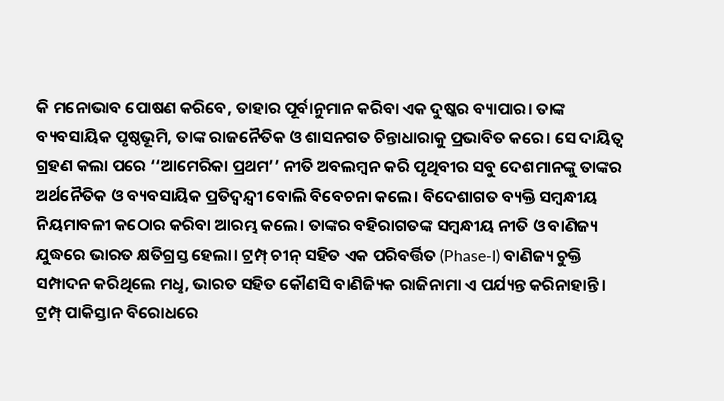କି ମନୋଭାବ ପୋଷଣ କରିବେ, ତାହାର ପୂର୍ବାନୁମାନ କରିବା ଏକ ଦୁଷ୍କର ବ୍ୟାପାର। ତାଙ୍କ ବ୍ୟବସାୟିକ ପୃଷ୍ଠଭୂମି, ତାଙ୍କ ରାଜନୈତିକ ଓ ଶାସନଗତ ଚିନ୍ତାଧାରାକୁ ପ୍ରଭାବିତ କରେ। ସେ ଦାୟିତ୍ବ ଗ୍ରହଣ କଲା ପରେ ‘‘ଆମେରିକା ପ୍ରଥମ’’ ନୀତି ଅବଲମ୍ବନ କରି ପୃଥିବୀର ସବୁ ଦେଶମାନଙ୍କୁ ତାଙ୍କର ଅର୍ଥନୈତିକ ଓ ବ୍ୟବସାୟିକ ପ୍ରତିଦ୍ବନ୍ଦ୍ବୀ ବୋଲି ବିବେଚନା କଲେ। ବିଦେଶାଗତ ବ୍ୟକ୍ତି ସମ୍ବନ୍ଧୀୟ ନିୟମାବଳୀ କଠୋର କରିବା ଆରମ୍ଭ କଲେ। ତାଙ୍କର ବହିରାଗତଙ୍କ ସମ୍ବନ୍ଧୀୟ ନୀତି ଓ ବାଣିଜ୍ୟ ଯୁଦ୍ଧରେ ଭାରତ କ୍ଷତିଗ୍ରସ୍ତ ହେଲା। ଟ୍ରମ୍ପ୍ ଚୀନ୍ ସହିତ ଏକ ପରିବର୍ତ୍ତିତ (Phase-I) ବାଣିଜ୍ୟ ଚୁକ୍ତି ସମ୍ପାଦନ କରିଥିଲେ ମଧୢ, ଭାରତ ସହିତ କୌଣସି ବାଣିଜ୍ୟିକ ରାଜିନାମା ଏ ପର୍ଯ୍ୟନ୍ତ କରିନାହାନ୍ତି। ଟ୍ରମ୍ପ୍ ପାକିସ୍ତାନ ବିରୋଧରେ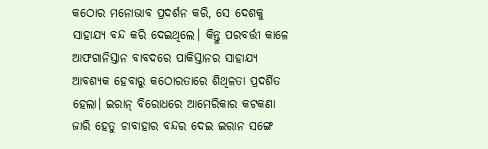କଠୋର ମନୋଭାବ ପ୍ରଦର୍ଶନ କରି, ସେ ଦେଶକୁ ସାହାଯ୍ୟ ବନ୍ଦ କରି ଦେଇଥିଲେ। କିନ୍ତୁ ପରବର୍ତ୍ତୀ କାଳେ ଆଫଗାନିସ୍ତାନ ବାବଦରେ ପାକିସ୍ତାନର ସାହାଯ୍ୟ ଆବଶ୍ୟକ ହେବାରୁ କଠୋରତାରେ ଶିଥିଳତା ପ୍ରଦର୍ଶିତ ହେଲା। ଇରାନ୍ ବିରୋଧରେ ଆମେରିକାର କଟକଣା ଜାରି ହେତୁ ଚାବାହାର ବନ୍ଦର ଦେଇ ଇରାନ ସଙ୍ଗେ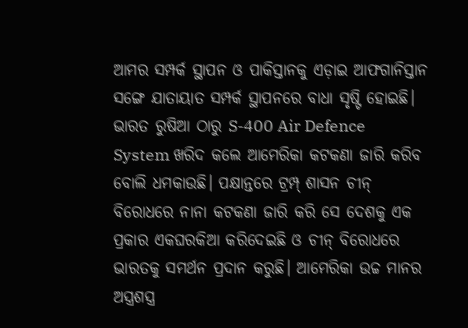ଆମର ସମ୍ପର୍କ ସ୍ଥାପନ ଓ ପାକିସ୍ତାନକୁ ଏଡ଼ାଇ ଆଫଗାନିସ୍ତାନ ସଙ୍ଗେ ଯାତାୟାତ ସମ୍ପର୍କ ସ୍ଥାପନରେ ବାଧା ସୃଷ୍ଟି ହୋଇଛି। ଭାରତ ରୁଷିଆ ଠାରୁ S-400 Air Defence System ଖରିଦ କଲେ ଆମେରିକା କଟକଣା ଜାରି କରିବ ବୋଲି ଧମକାଉଛି। ପକ୍ଷାନ୍ତରେ ଟ୍ରମ୍ପ୍ ଶାସନ ଚୀନ୍ ବିରୋଧରେ ନାନା କଟକଣା ଜାରି କରି ସେ ଦେଶକୁ ଏକ ପ୍ରକାର ଏକଘରକିଆ କରିଦେଇଛି ଓ ଚୀନ୍ ବିରୋଧରେ ଭାରତକୁ ସମର୍ଥନ ପ୍ରଦାନ କରୁଛି। ଆମେରିକା ଉଚ୍ଚ ମାନର ଅସ୍ତ୍ରଶସ୍ତ୍ର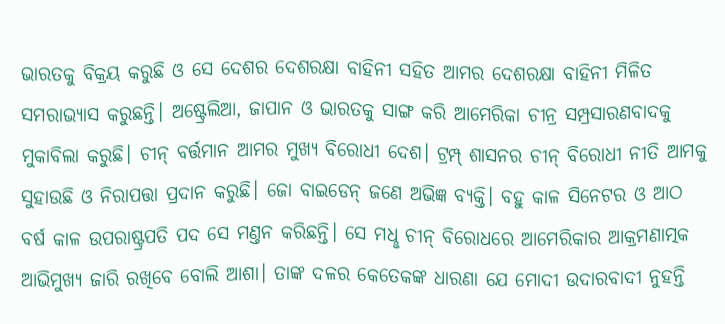ଭାରତକୁ ବିକ୍ରୟ କରୁଛି ଓ ସେ ଦେଶର ଦେଶରକ୍ଷା ବାହିନୀ ସହିତ ଆମର ଦେଶରକ୍ଷା ବାହିନୀ ମିଳିତ ସମରାଭ୍ୟାସ କରୁଛନ୍ତି। ଅଷ୍ଟ୍ରେଲିଆ, ଜାପାନ ଓ ଭାରତକୁ ସାଙ୍ଗ କରି ଆମେରିକା ଚୀନ୍ର ସମ୍ପ୍ରସାରଣବାଦକୁ ମୁକାବିଲା କରୁଛି। ଚୀନ୍ ବର୍ତ୍ତମାନ ଆମର ମୁଖ୍ୟ ବିରୋଧୀ ଦେଶ। ଟ୍ରମ୍ପ୍ ଶାସନର ଚୀନ୍ ବିରୋଧୀ ନୀତି ଆମକୁ ସୁହାଉଛି ଓ ନିରାପତ୍ତା ପ୍ରଦାନ କରୁଛି। ଜୋ ବାଇଡେନ୍ ଜଣେ ଅଭିଜ୍ଞ ବ୍ୟକ୍ତି। ବହୁ କାଳ ସିନେଟର ଓ ଆଠ ବର୍ଷ କାଳ ଉପରାଷ୍ଟ୍ରପତି ପଦ ସେ ମଣ୍ତନ କରିଛନ୍ତି। ସେ ମଧୢ ଚୀନ୍ ବିରୋଧରେ ଆମେରିକାର ଆକ୍ରମଣାତ୍ମକ ଆଭିମୁଖ୍ୟ ଜାରି ରଖିବେ ବୋଲି ଆଶା। ତାଙ୍କ ଦଳର କେତେକଙ୍କ ଧାରଣା ଯେ ମୋଦୀ ଉଦାରବାଦୀ ନୁହନ୍ତି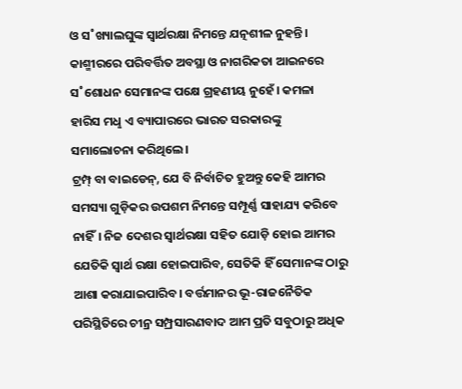ଓ ସ˚ଖ୍ୟାଲଘୁଙ୍କ ସ୍ବାର୍ଥରକ୍ଷା ନିମନ୍ତେ ଯତ୍ନଶୀଳ ନୁହନ୍ତି। କାଶ୍ମୀରରେ ପରିବର୍ତ୍ତିତ ଅବସ୍ଥା ଓ ନାଗରିକତା ଆଇନରେ ସ˚ଶୋଧନ ସେମାନଙ୍କ ପକ୍ଷେ ଗ୍ରହଣୀୟ ନୁହେଁ। କମଳା ହାରିସ ମଧୢ ଏ ବ୍ୟାପାରରେ ଭାରତ ସରକାରଙ୍କୁ ସମାଲୋଚନା କରିଥିଲେ।
ଟ୍ରମ୍ପ୍ ବା ବାଇଡେନ୍, ଯେ ବି ନିର୍ବାଚିତ ହୁଅନ୍ତୁ କେହି ଆମର ସମସ୍ୟା ଗୁଡ଼ିକର ଉପଶମ ନିମନ୍ତେ ସମ୍ପୂର୍ଣ୍ଣ ସାହାଯ୍ୟ କରିବେ ନାହିଁ। ନିଜ ଦେଶର ସ୍ବାର୍ଥରକ୍ଷା ସହିତ ଯୋଡ଼ି ହୋଇ ଆମର ଯେତିକି ସ୍ବାର୍ଥ ରକ୍ଷା ହୋଇପାରିବ, ସେତିକି ହିଁ ସେମାନଙ୍କ ଠାରୁ ଆଶା କରାଯାଇପାରିବ। ବର୍ତ୍ତମାନର ଭୂ-ରାଜନୈତିକ ପରିସ୍ଥିତିରେ ଚୀନ୍ର ସମ୍ପ୍ରସାରଣବାଦ ଆମ ପ୍ରତି ସବୁଠାରୁ ଅଧିକ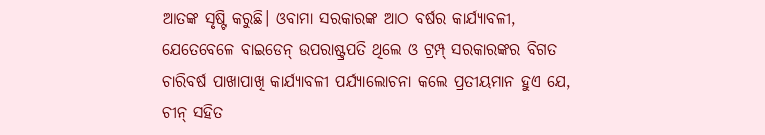ଆତଙ୍କ ସୃଷ୍ଟି କରୁଛି। ଓବାମା ସରକାରଙ୍କ ଆଠ ବର୍ଷର କାର୍ଯ୍ୟାବଳୀ, ଯେତେବେଳେ ବାଇଡେନ୍ ଉପରାଷ୍ଟ୍ରପତି ଥିଲେ ଓ ଟ୍ରମ୍ପ୍ ସରକାରଙ୍କର ବିଗତ ଚାରିବର୍ଷ ପାଖାପାଖି କାର୍ଯ୍ୟାବଳୀ ପର୍ଯ୍ୟାଲୋଚନା କଲେ ପ୍ରତୀୟମାନ ହୁଏ ଯେ, ଚୀନ୍ ସହିତ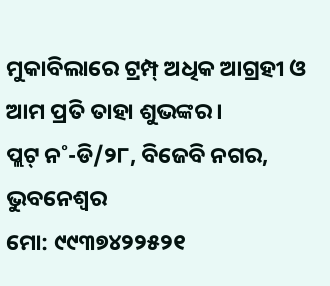ମୁକାବିଲାରେ ଟ୍ରମ୍ପ୍ ଅଧିକ ଆଗ୍ରହୀ ଓ ଆମ ପ୍ରତି ତାହା ଶୁଭଙ୍କର।
ପ୍ଲଟ୍ ନ˚-ଡି/୨୮, ବିଜେବି ନଗର, ଭୁବନେଶ୍ବର
ମୋ: ୯୯୩୭୪୨୨୫୨୧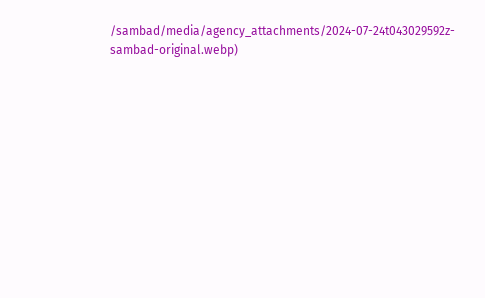/sambad/media/agency_attachments/2024-07-24t043029592z-sambad-original.webp)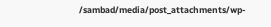/sambad/media/post_attachments/wp-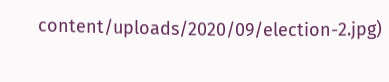content/uploads/2020/09/election-2.jpg)